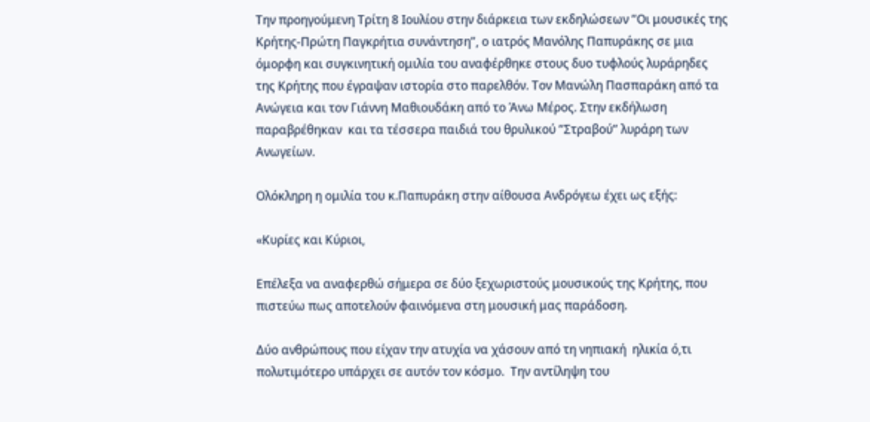Την προηγούμενη Τρίτη 8 Ιουλίου στην διάρκεια των εκδηλώσεων ”Οι μουσικές της Κρήτης-Πρώτη Παγκρήτια συνάντηση”, ο ιατρός Μανόλης Παπυράκης σε μια όμορφη και συγκινητική ομιλία του αναφέρθηκε στους δυο τυφλούς λυράρηδες της Κρήτης που έγραψαν ιστορία στο παρελθόν. Τον Μανώλη Πασπαράκη από τα Ανώγεια και τον Γιάννη Μαθιουδάκη από το Άνω Μέρος. Στην εκδήλωση παραβρέθηκαν  και τα τέσσερα παιδιά του θρυλικού ”Στραβού” λυράρη των Ανωγείων.

Ολόκληρη η ομιλία του κ.Παπυράκη στην αίθουσα Ανδρόγεω έχει ως εξής:

«Κυρίες και Κύριοι,

Επέλεξα να αναφερθώ σήμερα σε δύο ξεχωριστούς μουσικούς της Κρήτης, που πιστεύω πως αποτελούν φαινόμενα στη μουσική μας παράδοση.

Δύο ανθρώπους που είχαν την ατυχία να χάσουν από τη νηπιακή  ηλικία ό,τι πολυτιμότερο υπάρχει σε αυτόν τον κόσμο.  Την αντίληψη του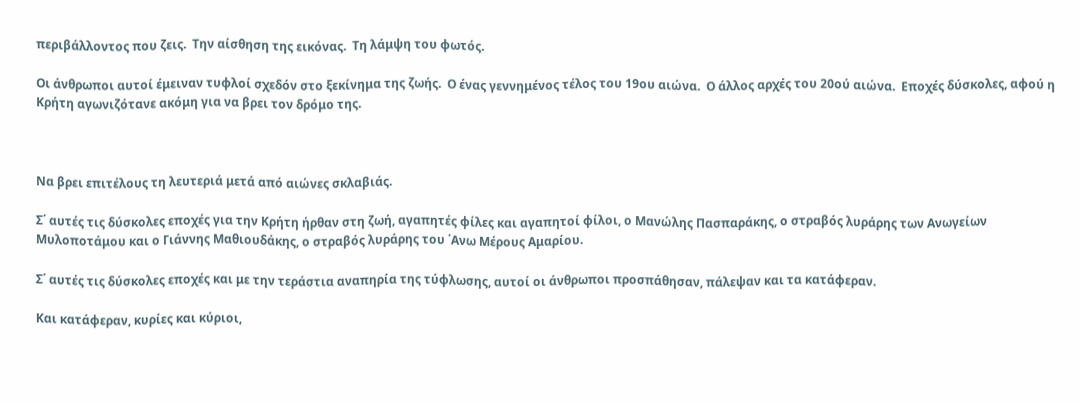περιβάλλοντος που ζεις.  Την αίσθηση της εικόνας.  Τη λάμψη του φωτός.

Οι άνθρωποι αυτοί έμειναν τυφλοί σχεδόν στο ξεκίνημα της ζωής.  Ο ένας γεννημένος τέλος του 19ου αιώνα.  Ο άλλος αρχές του 20ού αιώνα.  Εποχές δύσκολες, αφού η Κρήτη αγωνιζότανε ακόμη για να βρει τον δρόμο της.



Να βρει επιτέλους τη λευτεριά μετά από αιώνες σκλαβιάς.

Σ΄ αυτές τις δύσκολες εποχές για την Κρήτη ήρθαν στη ζωή, αγαπητές φίλες και αγαπητοί φίλοι, ο Μανώλης Πασπαράκης, ο στραβός λυράρης των Ανωγείων Μυλοποτάμου και ο Γιάννης Μαθιουδάκης, ο στραβός λυράρης του ΄Ανω Μέρους Αμαρίου.

Σ΄ αυτές τις δύσκολες εποχές και με την τεράστια αναπηρία της τύφλωσης, αυτοί οι άνθρωποι προσπάθησαν, πάλεψαν και τα κατάφεραν.

Και κατάφεραν, κυρίες και κύριοι,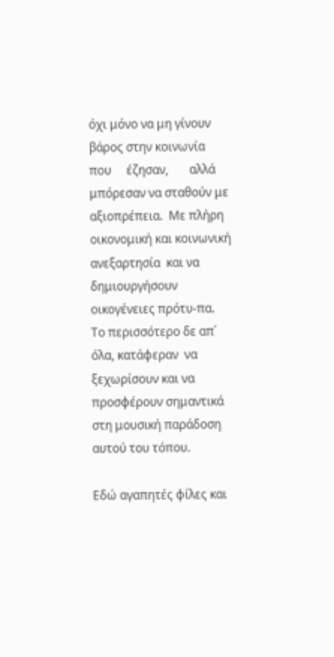όχι μόνο να μη γίνουν βάρος στην κοινωνία     που     έζησαν,       αλλά μπόρεσαν να σταθούν με αξιοπρέπεια.  Με πλήρη οικονομική και κοινωνική ανεξαρτησία  και να δημιουργήσουν οικογένειες πρότυ-πα.  Το περισσότερο δε απ΄ όλα, κατάφεραν  να ξεχωρίσουν και να προσφέρουν σημαντικά στη μουσική παράδοση αυτού του τόπου.

Εδώ αγαπητές φίλες και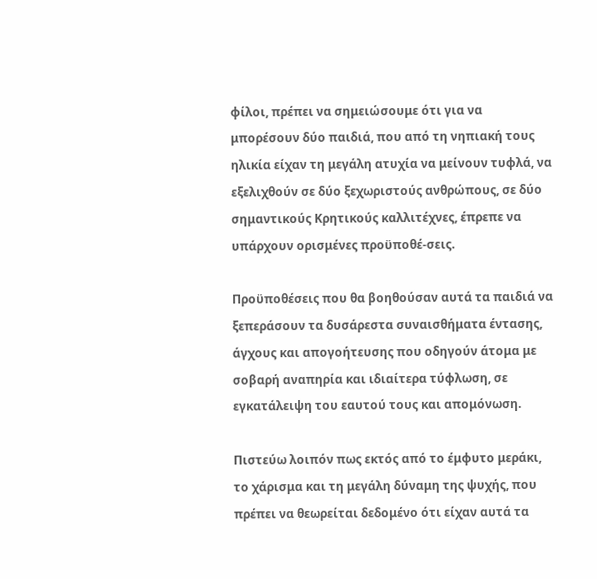φίλοι, πρέπει να σημειώσουμε ότι για να μπορέσουν δύο παιδιά, που από τη νηπιακή τους ηλικία είχαν τη μεγάλη ατυχία να μείνουν τυφλά, να εξελιχθούν σε δύο ξεχωριστούς ανθρώπους, σε δύο σημαντικούς Κρητικούς καλλιτέχνες, έπρεπε να υπάρχουν ορισμένες προϋποθέ-σεις.

Προϋποθέσεις που θα βοηθούσαν αυτά τα παιδιά να ξεπεράσουν τα δυσάρεστα συναισθήματα έντασης, άγχους και απογοήτευσης που οδηγούν άτομα με σοβαρή αναπηρία και ιδιαίτερα τύφλωση, σε εγκατάλειψη του εαυτού τους και απομόνωση.

Πιστεύω λοιπόν πως εκτός από το έμφυτο μεράκι, το χάρισμα και τη μεγάλη δύναμη της ψυχής, που πρέπει να θεωρείται δεδομένο ότι είχαν αυτά τα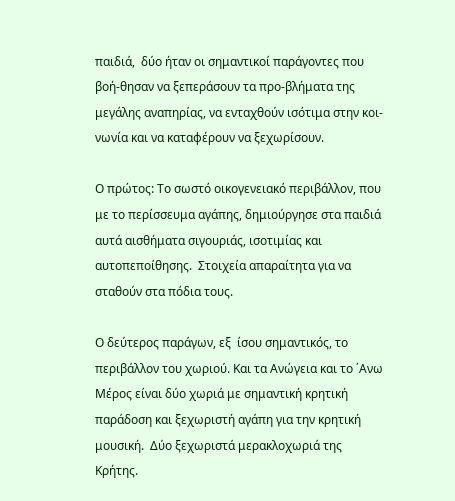παιδιά,  δύο ήταν οι σημαντικοί παράγοντες που βοή-θησαν να ξεπεράσουν τα προ-βλήματα της μεγάλης αναπηρίας, να ενταχθούν ισότιμα στην κοι-νωνία και να καταφέρουν να ξεχωρίσουν.

Ο πρώτος: Το σωστό οικογενειακό περιβάλλον, που με το περίσσευμα αγάπης, δημιούργησε στα παιδιά αυτά αισθήματα σιγουριάς, ισοτιμίας και αυτοπεποίθησης.  Στοιχεία απαραίτητα για να σταθούν στα πόδια τους.

Ο δεύτερος παράγων, εξ  ίσου σημαντικός, το περιβάλλον του χωριού. Και τα Ανώγεια και το ΄Ανω Μέρος είναι δύο χωριά με σημαντική κρητική παράδοση και ξεχωριστή αγάπη για την κρητική  μουσική.  Δύο ξεχωριστά μερακλοχωριά της Κρήτης.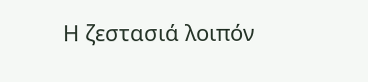Η ζεστασιά λοιπόν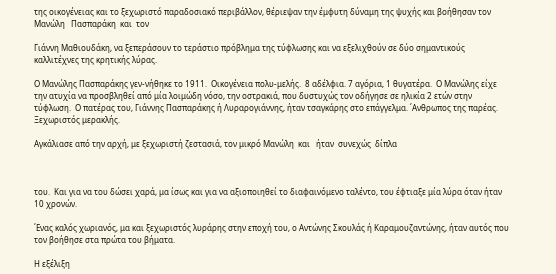της οικογένειας και το ξεχωριστό παραδοσιακό περιβάλλον, θέριεψαν την έμφυτη δύναμη της ψυχής και βοήθησαν τον   Μανώλη   Πασπαράκη  και  τον

Γιάννη Μαθιουδάκη, να ξεπεράσουν το τεράστιο πρόβλημα της τύφλωσης και να εξελιχθούν σε δύο σημαντικούς καλλιτέχνες της κρητικής λύρας.

Ο Μανώλης Πασπαράκης γεν-νήθηκε το 1911.  Οικογένεια πολυ-μελής.  8 αδέλφια. 7 αγόρια, 1 θυγατέρα.  Ο Μανώλης είχε την ατυχία να προσβληθεί από μία λοιμώδη νόσο, την οστρακιά, που δυστυχώς τον οδήγησε σε ηλικία 2 ετών στην τύφλωση.  Ο πατέρας του, Γιάννης Πασπαράκης ή Λυραρογιάννης, ήταν τσαγκάρης στο επάγγελμα. ΄Ανθρωπος της παρέας.  Ξεχωριστός μερακλής.

Αγκάλιασε από την αρχή, με ξεχωριστή ζεστασιά, τον μικρό Μανώλη  και   ήταν  συνεχώς  δίπλα



του.  Και για να του δώσει χαρά, μα ίσως και για να αξιοποιηθεί το διαφαινόμενο ταλέντο, του έφτιαξε μία λύρα όταν ήταν 10 χρονών.

΄Ενας καλός χωριανός, μα και ξεχωριστός λυράρης στην εποχή του, ο Αντώνης Σκουλάς ή Καραμουζαντώνης, ήταν αυτός που τον βοήθησε στα πρώτα του βήματα.

Η εξέλιξη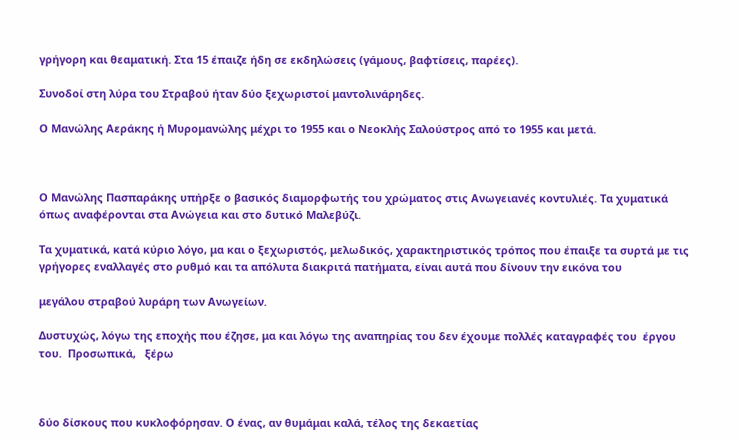γρήγορη και θεαματική. Στα 15 έπαιζε ήδη σε εκδηλώσεις (γάμους, βαφτίσεις, παρέες).

Συνοδοί στη λύρα του Στραβού ήταν δύο ξεχωριστοί μαντολινάρηδες.

Ο Μανώλης Αεράκης ή Μυρομανώλης μέχρι το 1955 και ο Νεοκλής Σαλούστρος από το 1955 και μετά.



Ο Μανώλης Πασπαράκης υπήρξε ο βασικός διαμορφωτής του χρώματος στις Ανωγειανές κοντυλιές. Τα χυματικά όπως αναφέρονται στα Ανώγεια και στο δυτικό Μαλεβύζι.

Τα χυματικά, κατά κύριο λόγο, μα και ο ξεχωριστός, μελωδικός, χαρακτηριστικός τρόπος που έπαιξε τα συρτά με τις γρήγορες εναλλαγές στο ρυθμό και τα απόλυτα διακριτά πατήματα, είναι αυτά που δίνουν την εικόνα του

μεγάλου στραβού λυράρη των Ανωγείων.

Δυστυχώς, λόγω της εποχής που έζησε, μα και λόγω της αναπηρίας του δεν έχουμε πολλές καταγραφές του  έργου  του.  Προσωπικά,   ξέρω



δύο δίσκους που κυκλοφόρησαν. Ο ένας, αν θυμάμαι καλά, τέλος της δεκαετίας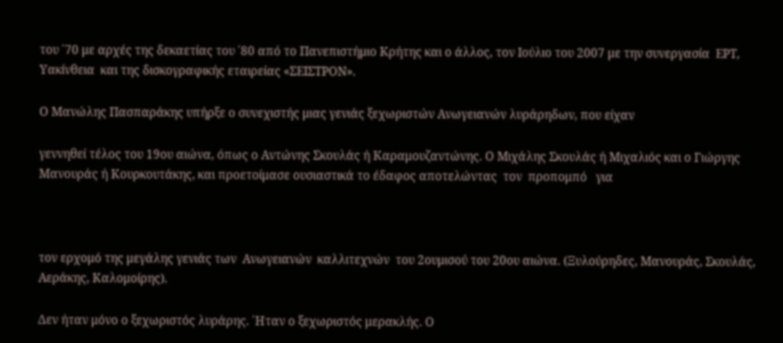του ΄70 με αρχές της δεκαετίας του ΄80 από το Πανεπιστήμιο Κρήτης και ο άλλος, τον Ιούλιο του 2007 με την συνεργασία  ΕΡΤ,  Υακίνθεια  και της δισκογραφικής εταιρείας «ΣΕΙΣΤΡΟΝ».

Ο Μανώλης Πασπαράκης υπήρξε ο συνεχιστής μιας γενιάς ξεχωριστών Ανωγειανών λυράρηδων, που είχαν

γεννηθεί τέλος του 19ου αιώνα, όπως ο Αντώνης Σκουλάς ή Καραμουζαντώνης. Ο Μιχάλης Σκουλάς ή Μιχαλιός και ο Γιώργης Μανουράς ή Κουρκουτάκης, και προετοίμασε ουσιαστικά το έδαφος αποτελώντας  τον  προπομπό   για



τον ερχομό της μεγάλης γενιάς των  Ανωγειανών  καλλιτεχνών  του 2ουμισού του 20ου αιώνα. (Ξυλούρηδες, Μανουράς, Σκουλάς, Αεράκης, Καλομοίρης).

Δεν ήταν μόνο ο ξεχωριστός λυράρης. ΄Ηταν ο ξεχωριστός μερακλής. Ο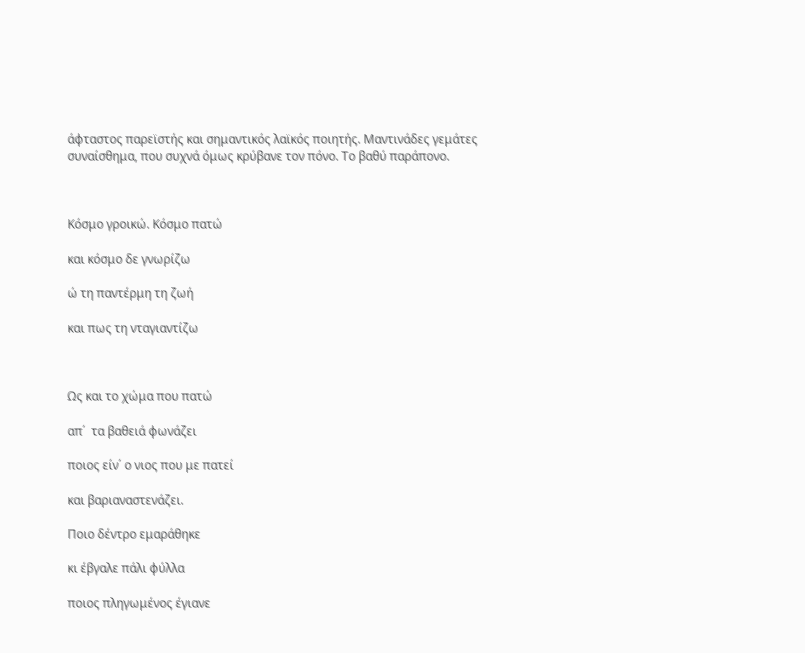άφταστος παρεϊστής και σημαντικός λαϊκός ποιητής. Μαντινάδες γεμάτες συναίσθημα, που συχνά όμως κρύβανε τον πόνο. Το βαθύ παράπονο.



Κόσμο γροικώ. Κόσμο πατώ

και κόσμο δε γνωρίζω

ώ τη παντέρμη τη ζωή

και πως τη νταγιαντίζω



Ως και το χώμα που πατώ

απ΄  τα βαθειά φωνάζει

ποιος είν΄ ο νιος που με πατεί

και βαριαναστενάζει.

Ποιο δέντρο εμαράθηκε

κι έβγαλε πάλι φύλλα

ποιος πληγωμένος έγιανε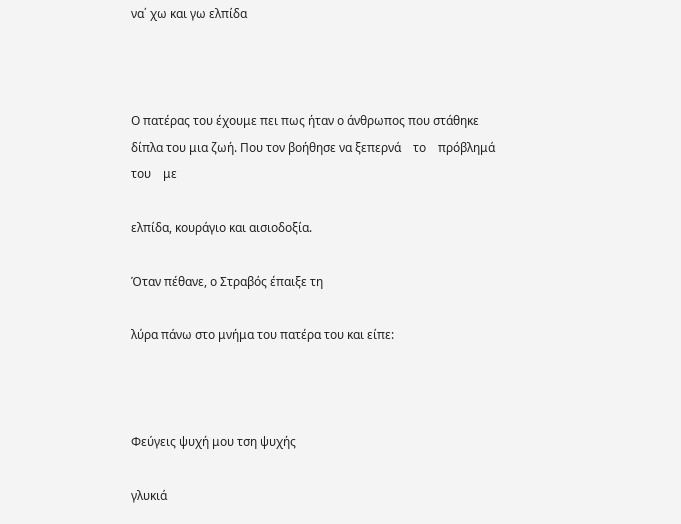να΄ χω και γω ελπίδα



Ο πατέρας του έχουμε πει πως ήταν ο άνθρωπος που στάθηκε δίπλα του μια ζωή. Που τον βοήθησε να ξεπερνά    το    πρόβλημά    του    με

ελπίδα, κουράγιο και αισιοδοξία.

Όταν πέθανε, ο Στραβός έπαιξε τη

λύρα πάνω στο μνήμα του πατέρα του και είπε:



Φεύγεις ψυχή μου τση ψυχής

γλυκιά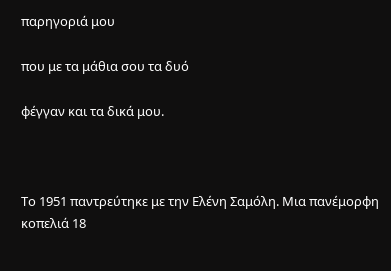παρηγοριά μου

που με τα μάθια σου τα δυό

φέγγαν και τα δικά μου.



Το 1951 παντρεύτηκε με την Ελένη Σαμόλη. Μια πανέμορφη κοπελιά 18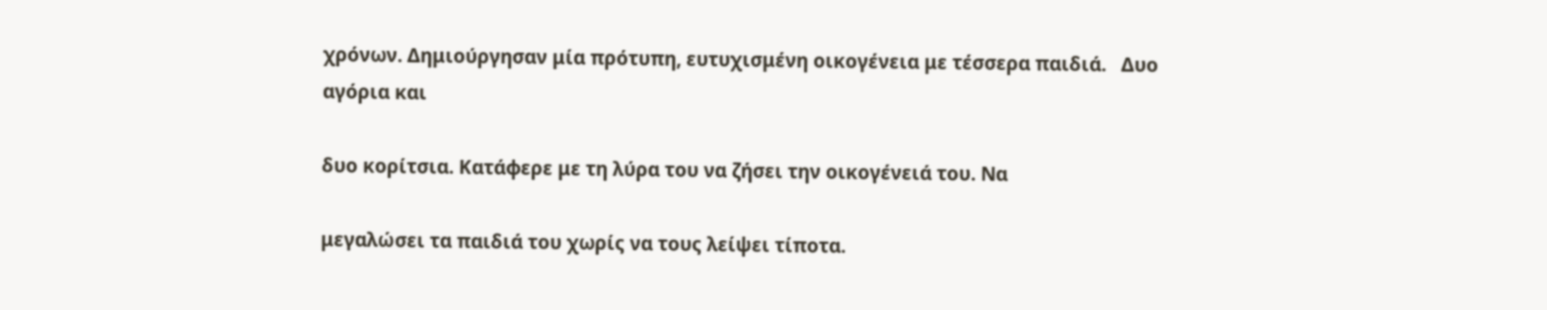χρόνων. Δημιούργησαν μία πρότυπη, ευτυχισμένη οικογένεια με τέσσερα παιδιά.   Δυο αγόρια και

δυο κορίτσια. Κατάφερε με τη λύρα του να ζήσει την οικογένειά του. Να

μεγαλώσει τα παιδιά του χωρίς να τους λείψει τίποτα.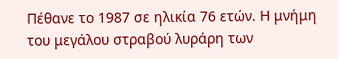Πέθανε το 1987 σε ηλικία 76 ετών. Η μνήμη του μεγάλου στραβού λυράρη των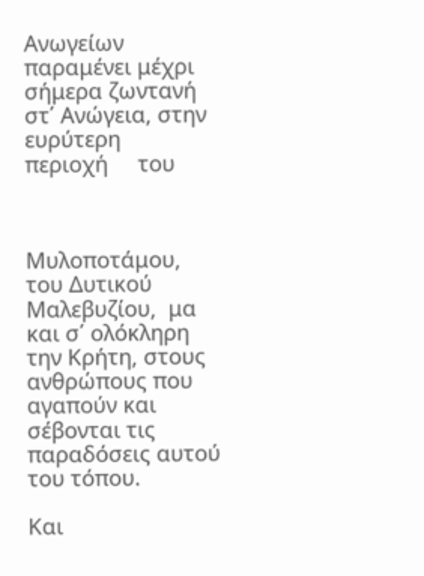Ανωγείων παραμένει μέχρι σήμερα ζωντανή στ΄ Ανώγεια, στην      ευρύτερη      περιοχή     του



Μυλοποτάμου, του Δυτικού Μαλεβυζίου,  μα και σ΄ ολόκληρη την Κρήτη, στους ανθρώπους που αγαπούν και σέβονται τις παραδόσεις αυτού του τόπου.

Και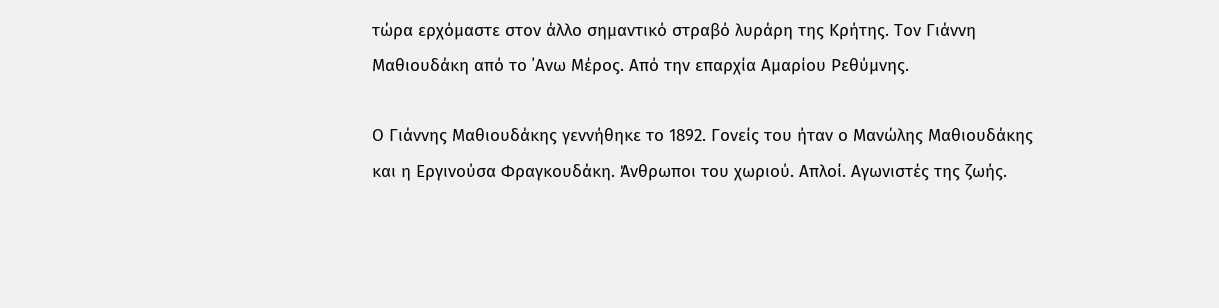τώρα ερχόμαστε στον άλλο σημαντικό στραβό λυράρη της Κρήτης. Τον Γιάννη Μαθιουδάκη από το ΄Ανω Μέρος. Από την επαρχία Αμαρίου Ρεθύμνης.

Ο Γιάννης Μαθιουδάκης γεννήθηκε το 1892. Γονείς του ήταν ο Μανώλης Μαθιουδάκης και η Εργινούσα Φραγκουδάκη. Άνθρωποι του χωριού. Απλοί. Αγωνιστές της ζωής.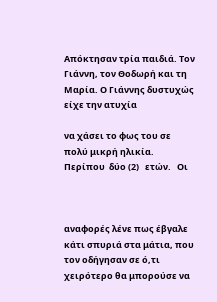Απόκτησαν τρία παιδιά. Τον Γιάννη, τον Θοδωρή και τη Μαρία. Ο Γιάννης δυστυχώς είχε την ατυχία

να χάσει το φως του σε πολύ μικρή ηλικία.   Περίπου  δύο (2)   ετών.   Οι



αναφορές λένε πως έβγαλε κάτι σπυριά στα μάτια, που τον οδήγησαν σε ό,τι χειρότερο θα μπορούσε να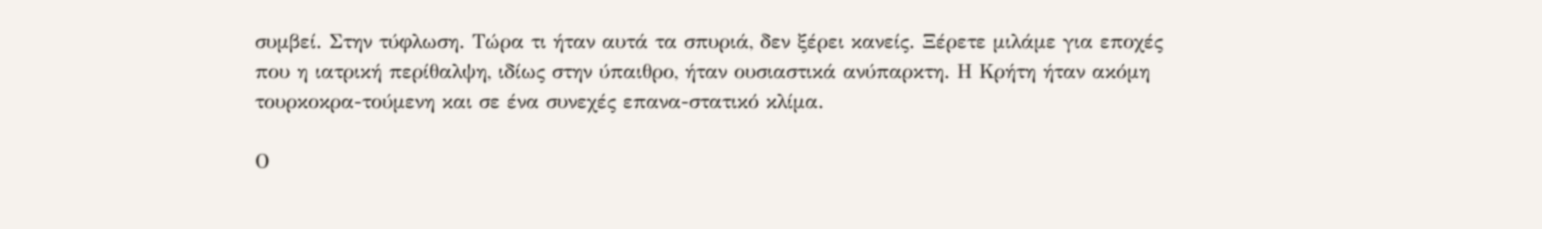συμβεί. Στην τύφλωση. Τώρα τι ήταν αυτά τα σπυριά, δεν ξέρει κανείς. Ξέρετε μιλάμε για εποχές που η ιατρική περίθαλψη, ιδίως στην ύπαιθρο, ήταν ουσιαστικά ανύπαρκτη. Η Κρήτη ήταν ακόμη τουρκοκρα-τούμενη και σε ένα συνεχές επανα-στατικό κλίμα.

Ο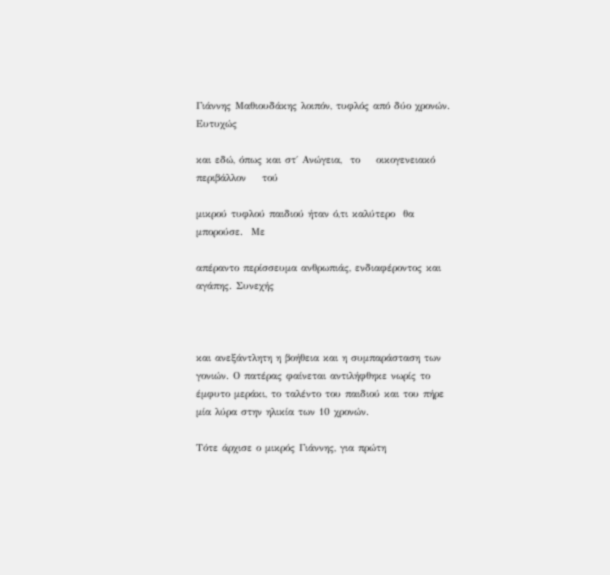Γιάννης Μαθιουδάκης λοιπόν, τυφλός από δύο χρονών. Ευτυχώς

και εδώ, όπως και στ΄ Ανώγεια,  το    οικογενειακό    περιβάλλον    τού

μικρού τυφλού παιδιού ήταν ό,τι καλύτερο  θα  μπορούσε.  Με

απέραντο περίσσευμα ανθρωπιάς, ενδιαφέροντος και αγάπης. Συνεχής



και ανεξάντλητη η βοήθεια και η συμπαράσταση των γονιών. Ο πατέρας φαίνεται αντιλήφθηκε νωρίς το έμφυτο μεράκι, το ταλέντο του παιδιού και του πήρε μία λύρα στην ηλικία των 10 χρονών.

Τότε άρχισε ο μικρός Γιάννης, για πρώτη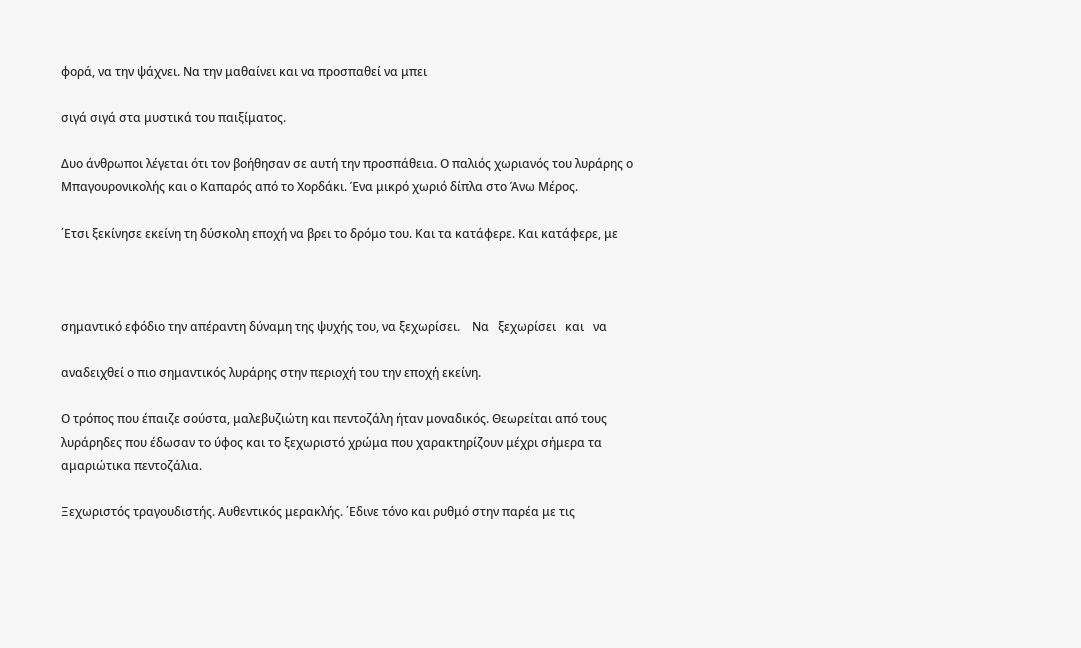φορά, να την ψάχνει. Να την μαθαίνει και να προσπαθεί να μπει

σιγά σιγά στα μυστικά του παιξίματος.

Δυο άνθρωποι λέγεται ότι τον βοήθησαν σε αυτή την προσπάθεια. Ο παλιός χωριανός του λυράρης ο Μπαγουρονικολής και ο Καπαρός από το Χορδάκι. Ένα μικρό χωριό δίπλα στο Άνω Μέρος.

΄Ετσι ξεκίνησε εκείνη τη δύσκολη εποχή να βρει το δρόμο του. Και τα κατάφερε. Και κατάφερε, με



σημαντικό εφόδιο την απέραντη δύναμη της ψυχής του, να ξεχωρίσει.    Να   ξεχωρίσει   και   να

αναδειχθεί ο πιο σημαντικός λυράρης στην περιοχή του την εποχή εκείνη.

Ο τρόπος που έπαιζε σούστα, μαλεβυζιώτη και πεντοζάλη ήταν μοναδικός. Θεωρείται από τους λυράρηδες που έδωσαν το ύφος και το ξεχωριστό χρώμα που χαρακτηρίζουν μέχρι σήμερα τα αμαριώτικα πεντοζάλια.

Ξεχωριστός τραγουδιστής. Αυθεντικός μερακλής. ΄Εδινε τόνο και ρυθμό στην παρέα με τις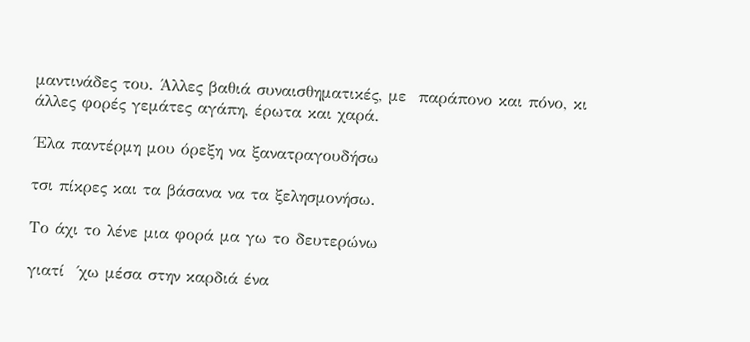μαντινάδες του. Άλλες βαθιά συναισθηματικές, με  παράπονο και πόνο, κι άλλες φορές γεμάτες αγάπη, έρωτα και χαρά.

΄Ελα παντέρμη μου όρεξη να ξανατραγουδήσω

τσι πίκρες και τα βάσανα να τα ξελησμονήσω.

Το άχι το λένε μια φορά μα γω το δευτερώνω

γιατί  ΄χω μέσα στην καρδιά ένα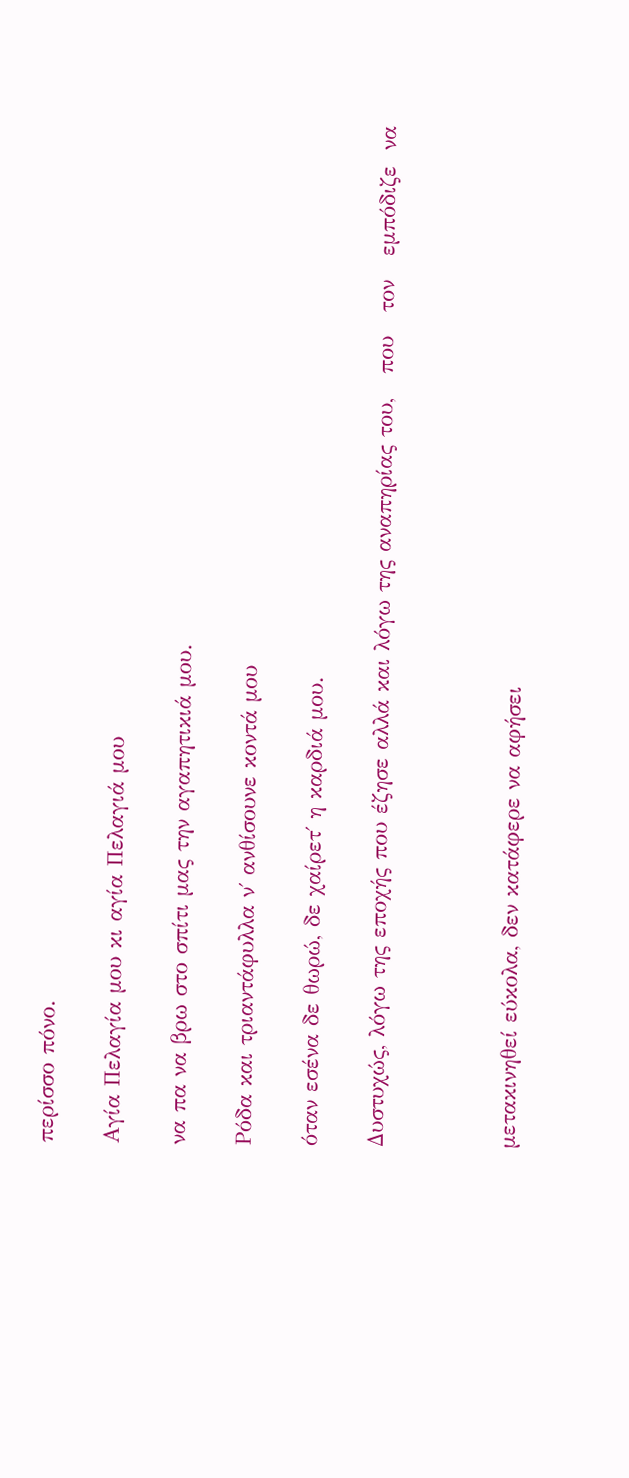περίσσο πόνο.

Αγία Πελαγία μου κι αγία Πελαγιά μου

να πα να βρω στο σπίτι μας την αγαπητικιά μου.

Ρόδα και τριαντάφυλλα ν΄ ανθίσουνε κοντά μου

όταν εσένα δε θωρώ, δε χαίρετ΄ η καρδιά μου.

Δυστυχώς, λόγω της εποχής που έζησε αλλά και λόγω της αναπηρίας του,   που   τον   εμπόδιζε  να



μετακινηθεί εύκολα, δεν κατάφερε να αφήσει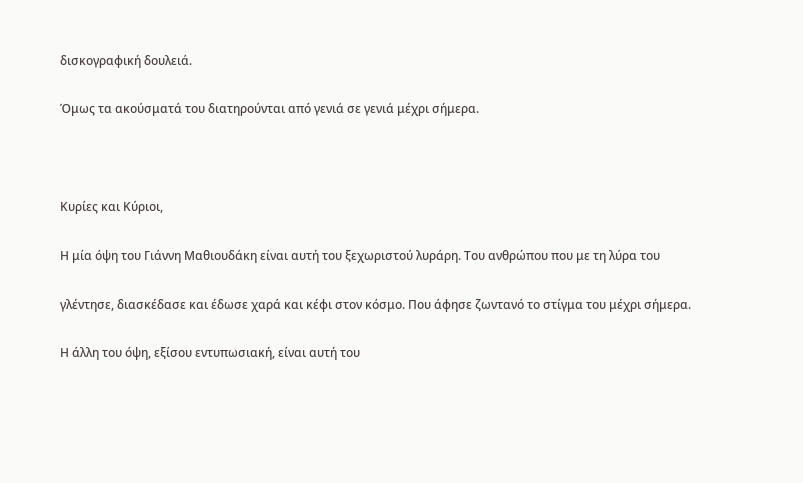δισκογραφική δουλειά.

Όμως τα ακούσματά του διατηρούνται από γενιά σε γενιά μέχρι σήμερα.



Κυρίες και Κύριοι,

Η μία όψη του Γιάννη Μαθιουδάκη είναι αυτή του ξεχωριστού λυράρη. Του ανθρώπου που με τη λύρα του

γλέντησε, διασκέδασε και έδωσε χαρά και κέφι στον κόσμο. Που άφησε ζωντανό το στίγμα του μέχρι σήμερα.

Η άλλη του όψη, εξίσου εντυπωσιακή, είναι αυτή του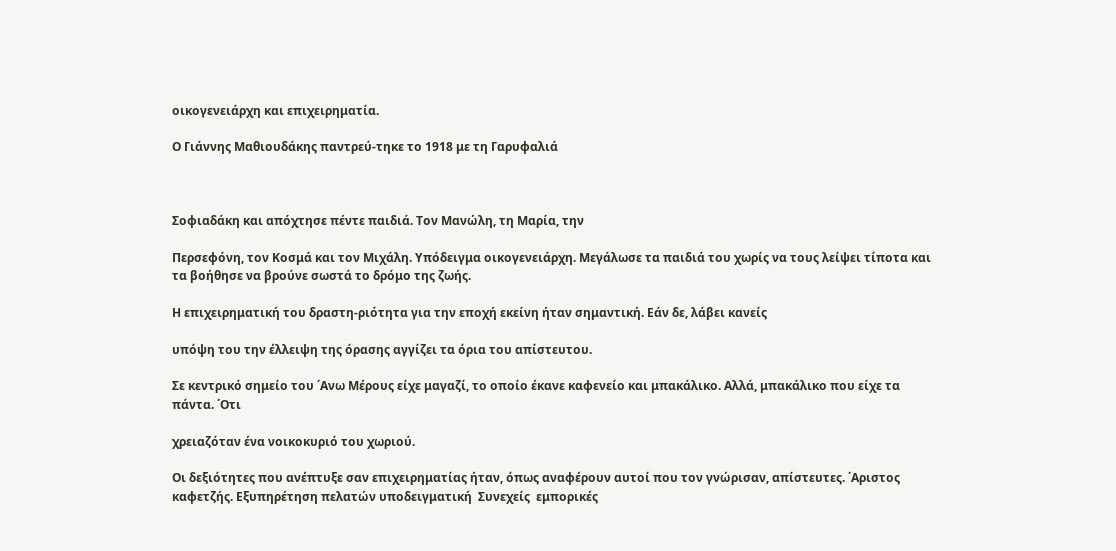οικογενειάρχη και επιχειρηματία.

Ο Γιάννης Μαθιουδάκης παντρεύ-τηκε το 1918 με τη Γαρυφαλιά



Σοφιαδάκη και απόχτησε πέντε παιδιά. Τον Μανώλη, τη Μαρία, την

Περσεφόνη, τον Κοσμά και τον Μιχάλη. Υπόδειγμα οικογενειάρχη. Μεγάλωσε τα παιδιά του χωρίς να τους λείψει τίποτα και τα βοήθησε να βρούνε σωστά το δρόμο της ζωής.

Η επιχειρηματική του δραστη-ριότητα για την εποχή εκείνη ήταν σημαντική. Εάν δε, λάβει κανείς

υπόψη του την έλλειψη της όρασης αγγίζει τα όρια του απίστευτου.

Σε κεντρικό σημείο του ΄Ανω Μέρους είχε μαγαζί, το οποίο έκανε καφενείο και μπακάλικο. Αλλά, μπακάλικο που είχε τα πάντα. ΄Οτι

χρειαζόταν ένα νοικοκυριό του χωριού.

Οι δεξιότητες που ανέπτυξε σαν επιχειρηματίας ήταν, όπως αναφέρουν αυτοί που τον γνώρισαν, απίστευτες. ΄Αριστος καφετζής. Εξυπηρέτηση πελατών υποδειγματική  Συνεχείς  εμπορικές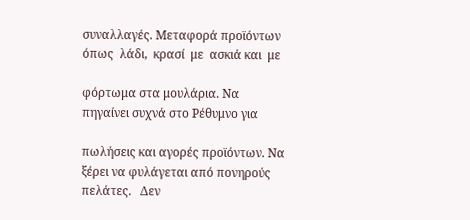συναλλαγές. Μεταφορά προϊόντων όπως  λάδι,  κρασί  με  ασκιά και  με

φόρτωμα στα μουλάρια. Να πηγαίνει συχνά στο Ρέθυμνο για

πωλήσεις και αγορές προϊόντων. Να ξέρει να φυλάγεται από πονηρούς πελάτες.   Δεν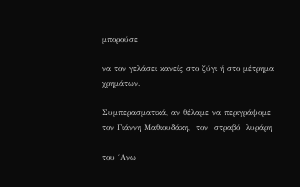μπορούσε

να τον γελάσει κανείς στο ζύγι ή στο μέτρημα χρημάτων.

Συμπερασματικά, αν θέλαμε να περιγράψομε τον Γιάννη Μαθιουδάκη,  τον  στραβό  λυράρη

του ΄Ανω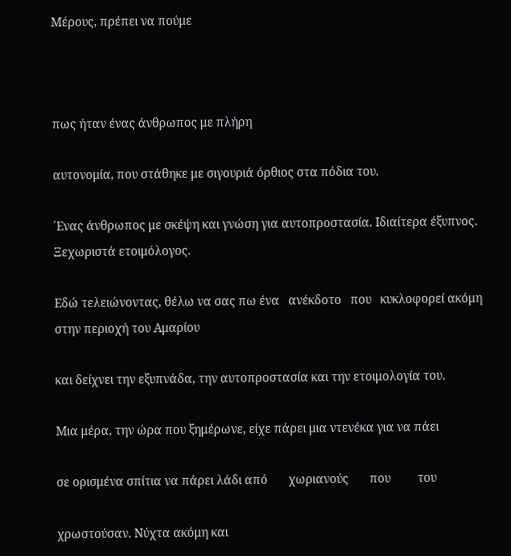Μέρους, πρέπει να πούμε



πως ήταν ένας άνθρωπος με πλήρη

αυτονομία, που στάθηκε με σιγουριά όρθιος στα πόδια του.

΄Ενας άνθρωπος με σκέψη και γνώση για αυτοπροστασία. Ιδιαίτερα έξυπνος. Ξεχωριστά ετοιμόλογος.

Εδώ τελειώνοντας, θέλω να σας πω ένα   ανέκδοτο   που   κυκλοφορεί ακόμη στην περιοχή του Αμαρίου

και δείχνει την εξυπνάδα, την αυτοπροστασία και την ετοιμολογία του.

Μια μέρα, την ώρα που ξημέρωνε, είχε πάρει μια ντενέκα για να πάει

σε ορισμένα σπίτια να πάρει λάδι από       χωριανούς       που         του

χρωστούσαν. Νύχτα ακόμη και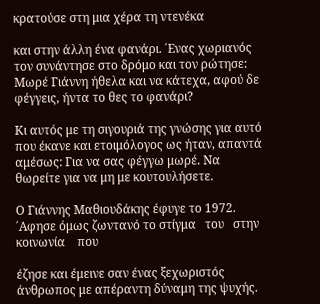κρατούσε στη μια χέρα τη ντενέκα

και στην άλλη ένα φανάρι. ΄Ενας χωριανός τον συνάντησε στο δρόμο και τον ρώτησε: Μωρέ Γιάννη ήθελα και να κάτεχα, αφού δε φέγγεις, ήντα το θες το φανάρι?

Κι αυτός με τη σιγουριά της γνώσης για αυτό που έκανε και ετοιμόλογος ως ήταν, απαντά αμέσως: Για να σας φέγγω μωρέ. Να θωρείτε για να μη με κουτουλήσετε.

Ο Γιάννης Μαθιουδάκης έφυγε το 1972. ΄Αφησε όμως ζωντανό το στίγμα   του   στην    κοινωνία    που

έζησε και έμεινε σαν ένας ξεχωριστός άνθρωπος με απέραντη δύναμη της ψυχής.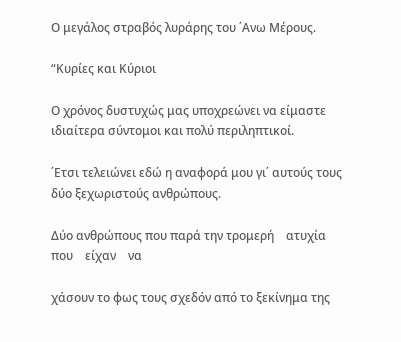Ο μεγάλος στραβός λυράρης του ΄Ανω Μέρους.

“Κυρίες και Κύριοι

Ο χρόνος δυστυχώς μας υποχρεώνει να είμαστε ιδιαίτερα σύντομοι και πολύ περιληπτικοί.

΄Ετσι τελειώνει εδώ η αναφορά μου γι΄ αυτούς τους δύο ξεχωριστούς ανθρώπους.

Δύο ανθρώπους που παρά την τρομερή    ατυχία    που    είχαν    να

χάσουν το φως τους σχεδόν από το ξεκίνημα της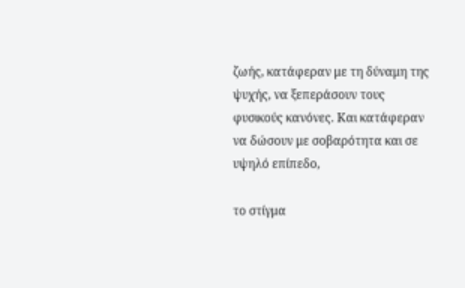ζωής, κατάφεραν με τη δύναμη της ψυχής, να ξεπεράσουν τους φυσικούς κανόνες. Και κατάφεραν να δώσουν με σοβαρότητα και σε υψηλό επίπεδο,

το στίγμα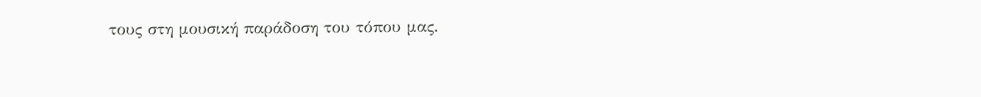τους στη μουσική παράδοση του τόπου μας.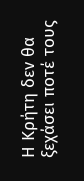Η Κρήτη δεν θα ξεχάσει ποτέ τους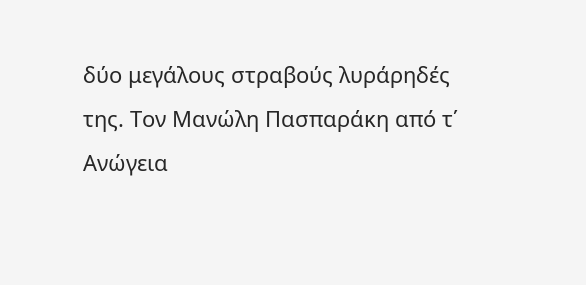δύο μεγάλους στραβούς λυράρηδές της. Τον Μανώλη Πασπαράκη από τ΄ Ανώγεια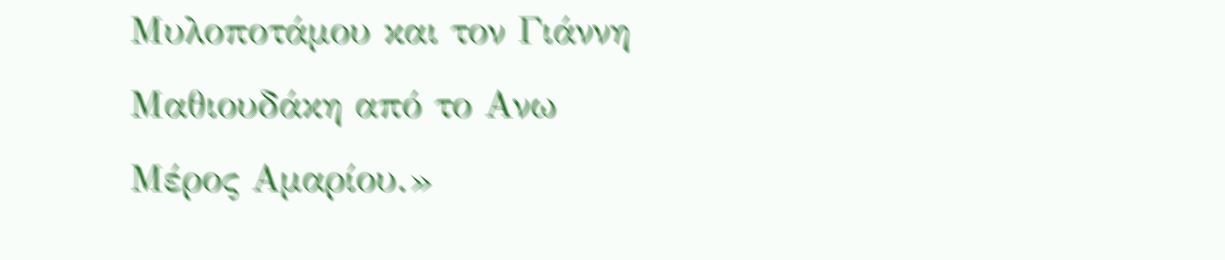Μυλοποτάμου και τον Γιάννη Μαθιουδάκη από το Ανω Μέρος Αμαρίου.»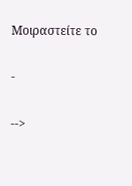Μοιραστείτε το

-

-->